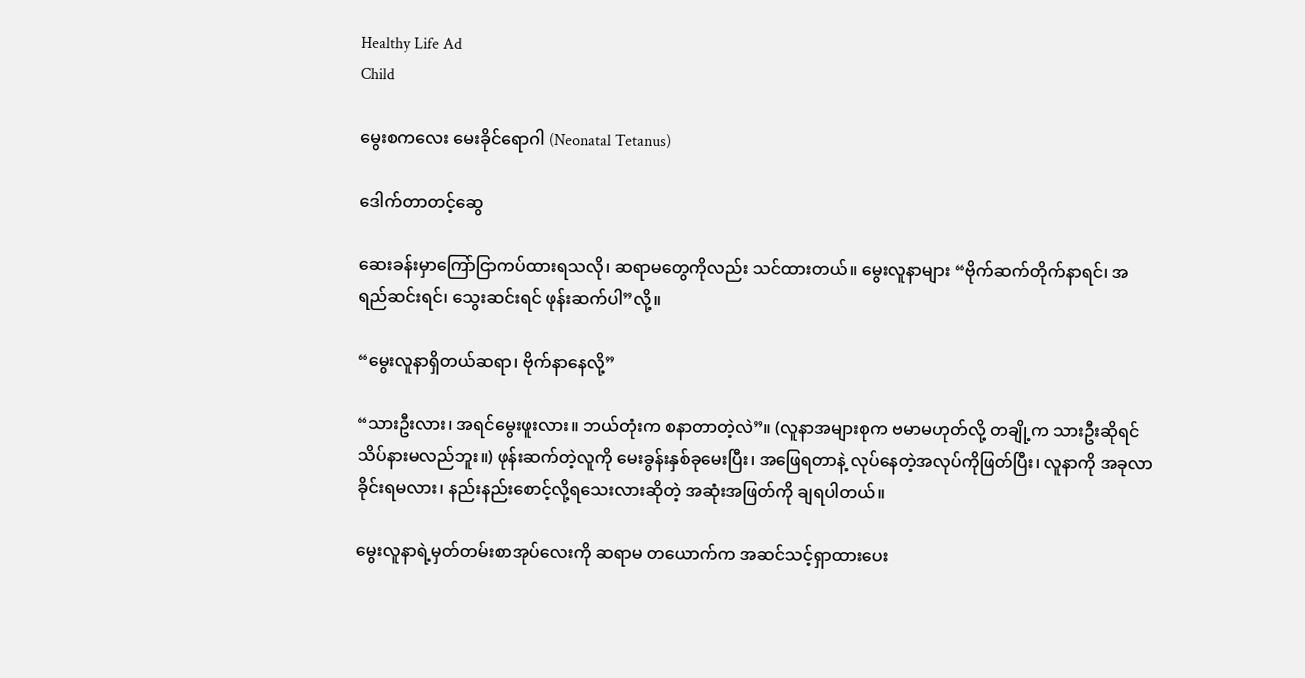Healthy Life Ad
Child

မွေးစကလေး မေးခိုင်ရောဂါ (Neonatal Tetanus)

ဒေါက်တာတင့်ဆွေ

ဆေးခန်းမှာကြော်ငြာကပ်ထားရသလို၊ ဆရာမတွေကိုလည်း သင်ထားတယ်။ မွေးလူနာများ “ဗိုက်ဆက်တိုက်နာရင်၊ အရည်ဆင်းရင်၊ သွေးဆင်းရင် ဖုန်းဆက်ပါ”လို့။

“မွေးလူနာရှိတယ်ဆရာ၊ ဗိုက်နာနေလို့”

“သားဦးလား၊ အရင်မွေးဖူးလား။ ဘယ်တုံးက စနာတာတဲ့လဲ”။ (လူနာအများစုက ဗမာမဟုတ်လို့ တချို့က သားဦးဆိုရင် သိပ်နားမလည်ဘူး။) ဖုန်းဆက်တဲ့လူကို မေးခွန်းနှစ်ခုမေးပြီး၊ အဖြေရတာနဲ့ လုပ်နေတဲ့အလုပ်ကိုဖြတ်ပြီး၊ လူနာကို အခုလာခိုင်းရမလား၊ နည်းနည်းစောင့်လို့ရသေးလားဆိုတဲ့ အဆုံးအဖြတ်ကို ချရပါတယ်။

မွေးလူနာရဲ့မှတ်တမ်းစာအုပ်လေးကို ဆရာမ တယောက်က အဆင်သင့်ရှာထားပေး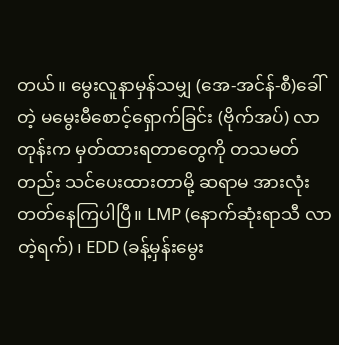တယ်။ မွေးလူနာမှန်သမျှ (အေ-အင်န်-စီ)ခေါ်တဲ့ မမွေးမီစောင့်ရှောက်ခြင်း (ဗိုက်အပ်) လာတုန်းက မှတ်ထားရတာတွေကို တသမတ်တည်း သင်ပေးထားတာမို့ ဆရာမ အားလုံး တတ်နေကြပါပြီ။ LMP (နောက်ဆုံးရာသီ လာတဲ့ရက်) ၊ EDD (ခန့်မှန်းမွေး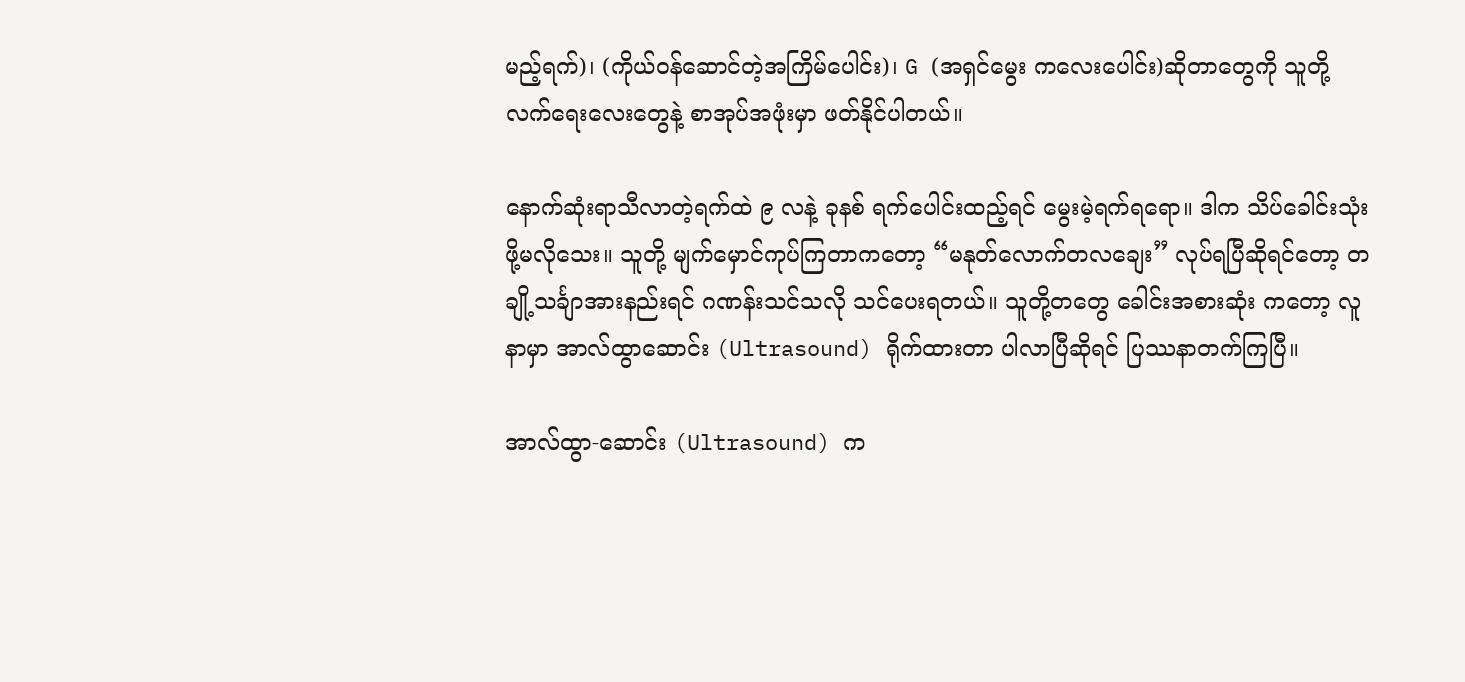မည့်ရက်)၊ (ကိုယ်ဝန်ဆောင်တဲ့အကြိမ်ပေါင်း)၊ G (အရှင်မွေး ကလေးပေါင်း)ဆိုတာတွေကို သူတို့လက်ရေးလေးတွေနဲ့ စာအုပ်အဖုံးမှာ ဖတ်နိုင်ပါတယ်။

နောက်ဆုံးရာသီလာတဲ့ရက်ထဲ ၉ လနဲ့ ခုနစ် ရက်ပေါင်းထည့်ရင် မွေးမဲ့ရက်ရရော။ ဒါက သိပ်ခေါင်းသုံးဖို့မလိုသေး။ သူတို့ မျက်မှောင်ကုပ်ကြတာကတော့ “မနုတ်လောက်တလချေး” လုပ်ရပြီဆိုရင်တော့ တချို့သင်္ချာအားနည်းရင် ဂဏန်းသင်သလို သင်ပေးရတယ်။ သူတို့တတွေ ခေါင်းအစားဆုံး ကတော့ လူနာမှာ အာလ်ထွာဆောင်း (Ultrasound) ရိုက်ထားတာ ပါလာပြီဆိုရင် ပြဿနာတက်ကြပြီ။

အာလ်ထွာ-ဆောင်း (Ultrasound) က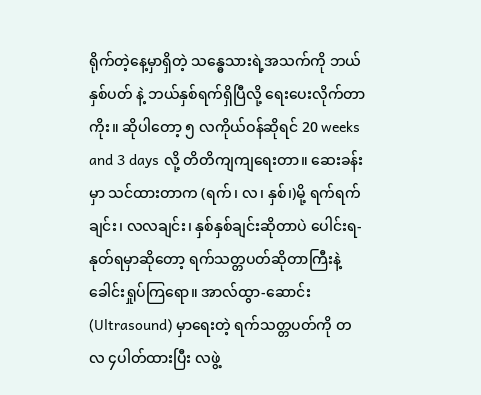ရိုက်တဲ့နေ့မှာရှိတဲ့ သန္ဓေသားရဲ့အသက်ကို ဘယ်နှစ်ပတ် နဲ့ ဘယ်နှစ်ရက်ရှိပြီလို့ ရေးပေးလိုက်တာကိုး။ ဆိုပါတော့ ၅ လကိုယ်ဝန်ဆိုရင် 20 weeks and 3 days လို့ တိတိကျကျရေးတာ။ ဆေးခန်းမှာ သင်ထားတာက (ရက်၊ လ၊ နှစ်၊)မို့ ရက်ရက်ချင်း၊ လလချင်း၊ နှစ်နှစ်ချင်းဆိုတာပဲ ပေါင်းရ-နုတ်ရမှာဆိုတော့ ရက်သတ္တပတ်ဆိုတာကြီးနဲ့ ခေါင်းရှုပ်ကြရော။ အာလ်ထွာ-ဆောင်း (Ultrasound) မှာရေးတဲ့ ရက်သတ္တပတ်ကို တလ ၄ပါတ်ထားပြီး လဖွဲ့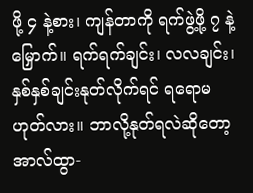ဖို့ ၄ နဲ့စား၊ ကျန်တာကို ရက်ဖွဲ့ဖို့ ၇ နဲ့မြှောက်။ ရက်ရက်ချင်း၊ လလချင်း၊ နှစ်နှစ်ချင်းနုတ်လိုက်ရင် ရရောမဟုတ်လား။ ဘာလို့နုတ်ရလဲဆိုတော့ အာလ်ထွာ-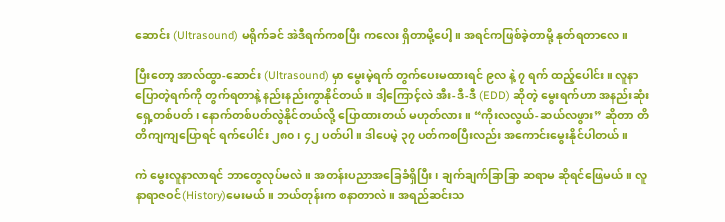ဆောင်း (Ultrasound) မရိုက်ခင် အဲဒီရက်ကစပြီး ကလေး ရှိတာမို့ပေါ့။ အရင်ကဖြစ်ခဲ့တာမို့ နုတ်ရတာလေ။

ပြီးတော့ အာလ်ထွာ-ဆောင်း (Ultrasound) မှာ မွေးမဲ့ရက် တွက်ပေးမထားရင် ၉လ နဲ့ ၇ ရက် ထည့်ပေါင်း။ လူနာပြောတဲ့ရက်ကို တွက်ရတာနဲ့ နည်းနည်းကွာနိုင်တယ်။ ဒါ့ကြောင့်လဲ အီး-ဒီ-ဒီ (EDD) ဆိုတဲ့ မွေးရက်ဟာ အနည်းဆုံး ရှေ့တစ်ပတ်၊ နောက်တစ်ပတ်လွဲနိုင်တယ်လို့ ပြောထားတယ် မဟုတ်လား။ “ကိုးလလွယ်-ဆယ်လဖွား” ဆိုတာ တိတိကျကျပြောရင် ရက်ပေါင်း ၂၈၀၊ ၄၂ ပတ်ပါ။ ဒါပေမဲ့ ၃၇ ပတ်ကစပြီးလည်း အကောင်းမွေးနိုင်ပါတယ်။

ကဲ မွေးလူနာလာရင် ဘာတွေလုပ်မလဲ။ အတန်းပညာအခြေခံရှိပြီး၊ ချက်ချက်ခြာခြာ ဆရာမ ဆိုရင်ဖြေမယ်။ လူနာရာဇဝင်(History)မေးမယ်။ ဘယ်တုန်းက စနာတာလဲ။ အရည်ဆင်းသ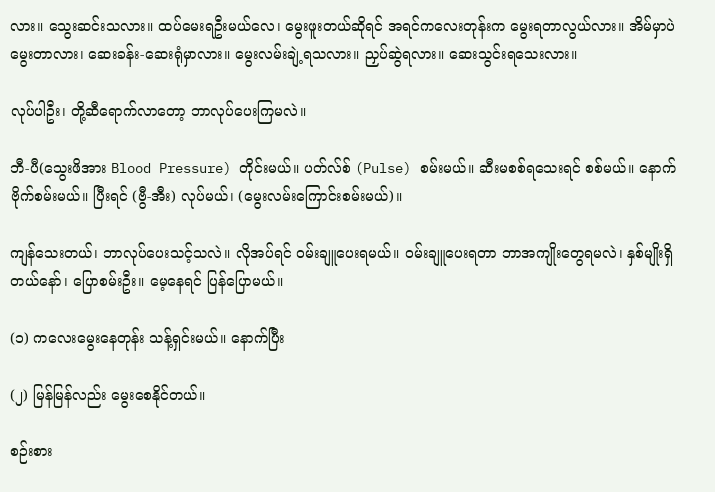လား။ သွေးဆင်းသလား။ ထပ်မေးရဦးမယ်လေ၊ မွေးဖူးတယ်ဆိုရင် အရင်ကလေးတုန်းက မွေးရတာလွယ်လား။ အိမ်မှာပဲ မွေးတာလား၊ ဆေးခန်း-ဆေးရုံမှာလား။ မွေးလမ်းချဲ့ရသလား။ ညှပ်ဆွဲရလား။ ဆေးသွင်းရသေးလား။

လုပ်ပါဦး၊ တို့ဆီရောက်လာတော့ ဘာလုပ်ပေးကြမလဲ။

ဘီ-ပီ(သွေးဖိအား Blood Pressure) တိုင်းမယ်။ ပတ်လ်စ် (Pulse) စမ်းမယ်။ ဆီးမစစ်ရသေးရင် စစ်မယ်။ နောက် ဗိုက်စမ်းမယ်။ ပြီးရင် (ဗွီ-အီး) လုပ်မယ်၊ (မွေးလမ်းကြောင်းစမ်းမယ်)။

ကျန်သေးတယ်၊ ဘာလုပ်ပေးသင့်သလဲ။ လိုအပ်ရင် ဝမ်းချူပေးရမယ်။ ဝမ်းချူပေးရတာ ဘာအကျိုးတွေရမလဲ၊ နှစ်မျိုးရှိတယ်နော်၊ ပြောစမ်းဦး။ မေ့နေရင် ပြန်ပြောမယ်။

(၁) ကလေးမွေးနေတုန်း သန့်ရှင်းမယ်။ နောက်ပြီး

(၂) မြန်မြန်လည်း မွေးစေနိုင်တယ်။

စဉ်းစား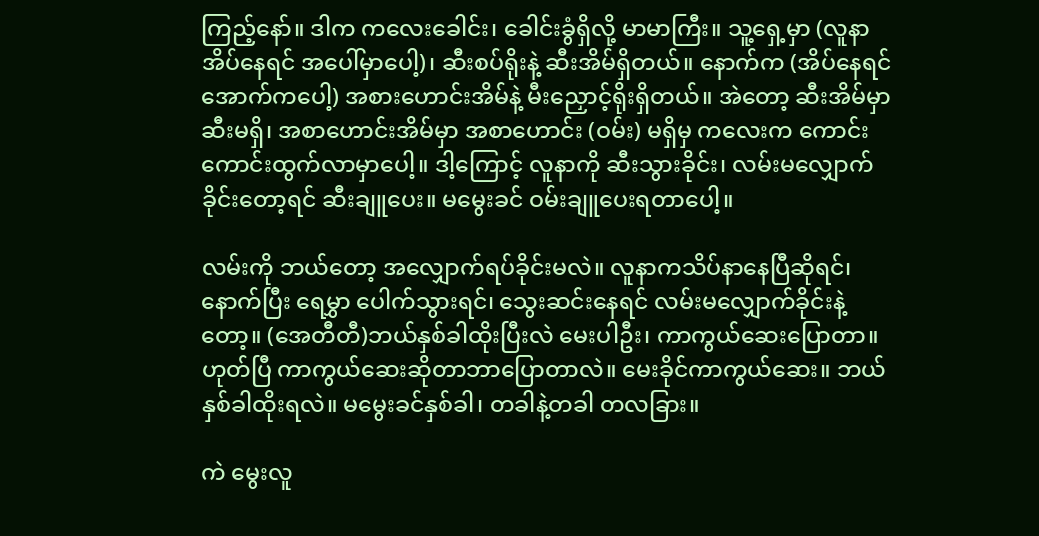ကြည့်နော်။ ဒါက ကလေးခေါင်း၊ ခေါင်းခွံရှိလို့ မာမာကြီး။ သူ့ရှေ့မှာ (လူနာအိပ်နေရင် အပေါ်မှာပေါ့)၊ ဆီးစပ်ရိုးနဲ့ ဆီးအိမ်ရှိတယ်။ နောက်က (အိပ်နေရင် အောက်ကပေါ့) အစားဟောင်းအိမ်နဲ့ မီးညှောင့်ရိုးရှိတယ်။ အဲတော့ ဆီးအိမ်မှာ ဆီးမရှိ၊ အစာဟောင်းအိမ်မှာ အစာဟောင်း (ဝမ်း) မရှိမှ ကလေးက ကောင်းကောင်းထွက်လာမှာပေါ့။ ဒါ့ကြောင့် လူနာကို ဆီးသွားခိုင်း၊ လမ်းမလျှောက်ခိုင်းတော့ရင် ဆီးချူပေး။ မမွေးခင် ဝမ်းချူပေးရတာပေါ့။

လမ်းကို ဘယ်တော့ အလျှောက်ရပ်ခိုင်းမလဲ။ လူနာကသိပ်နာနေပြီဆိုရင်၊ နောက်ပြီး ရေမွှာ ပေါက်သွားရင်၊ သွေးဆင်းနေရင် လမ်းမလျှောက်ခိုင်းနဲ့တော့။ (အေတီတီ)ဘယ်နှစ်ခါထိုးပြီးလဲ မေးပါဦး၊ ကာကွယ်ဆေးပြောတာ။ ဟုတ်ပြီ ကာကွယ်ဆေးဆိုတာဘာပြောတာလဲ။ မေးခိုင်ကာကွယ်ဆေး။ ဘယ်နှစ်ခါထိုးရလဲ။ မမွေးခင်နှစ်ခါ၊ တခါနဲ့တခါ တလခြား။

ကဲ မွေးလူ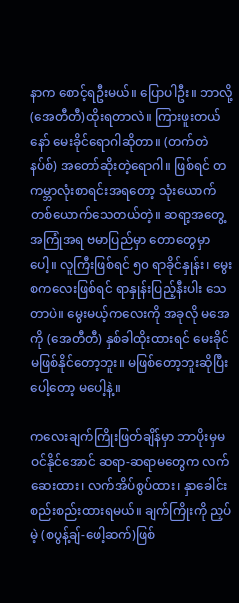နာက စောင့်ရဦးမယ်။ ပြောပါဦး။ ဘာလို့ (အေတီတီ)ထိုးရတာလဲ။ ကြားဖူးတယ်နော် မေးခိုင်ရောဂါဆိုတာ။ (တက်တဲနပ်စ်) အတော်ဆိုးတဲ့ရောဂါ။ ဖြစ်ရင် တကမ္ဘာလုံးစာရင်းအရတော့ သုံးယောက်တစ်ယောက်သေတယ်တဲ့။ ဆရာ့အတွေ့အကြုံအရ ဗမာပြည်မှာ တောတွေမှာပေါ့။ လူကြီးဖြစ်ရင် ၅၀ ရာခိုင်နှုန်း၊ မွေးစကလေးဖြစ်ရင် ရာနှုန်းပြည့်နီးပါး သေတာပဲ။ မွေးမယ့်ကလေးကို အခုလို မအေကို (အေတီတီ) နှစ်ခါထိုးထားရင် မေးခိုင် မဖြစ်နိုင်တော့ဘူး။ မဖြစ်တော့ဘူးဆိုပြီး ပေါ့တော့ မပေါ့နဲ့။

ကလေးချက်ကြိုးဖြတ်ချိန်မှာ ဘာပိုးမှမဝင်နိုင်အောင် ဆရာ-ဆရာမတွေက လက်ဆေးထား၊ လက်အိပ်စွပ်ထား၊ နှာခေါင်းစည်းစည်းထားရမယ်။ ချက်ကြိုးကို ညှပ်မဲ့ (စပွန့်ချ်-ဖေါ့ဆက်)ဖြစ်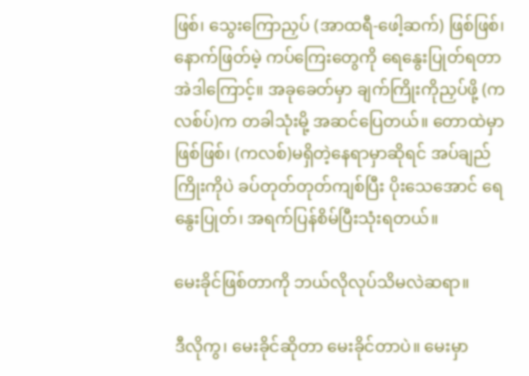ဖြစ်၊ သွေးကြောညှပ် (အာထရီ-ဖေါ့ဆက်) ဖြစ်ဖြစ်၊ နောက်ဖြတ်မဲ့ ကပ်ကြေးတွေကို ရေနွေးပြုတ်ရတာ အဲဒါကြောင့်။ အခုခေတ်မှာ ချက်ကြိုးကိုညှပ်ဖို့ (ကလစ်ပ်)က တခါသုံးမို့ အဆင်ပြေတယ်။ တောထဲမှာဖြစ်ဖြစ်၊ (ကလစ်)မရှိတဲ့နေရာမှာဆိုရင် အပ်ချည်ကြိုးကိုပဲ ခပ်တုတ်တုတ်ကျစ်ပြီး ပိုးသေအောင် ရေနွေးပြုတ်၊ အရက်ပြန်စိမ်ပြီးသုံးရတယ်။

မေးခိုင်ဖြစ်တာကို ဘယ်လိုလုပ်သိမလဲဆရာ။

ဒီလိုကွ၊ မေးခိုင်ဆိုတာ မေးခိုင်တာပဲ။ မေးမှာ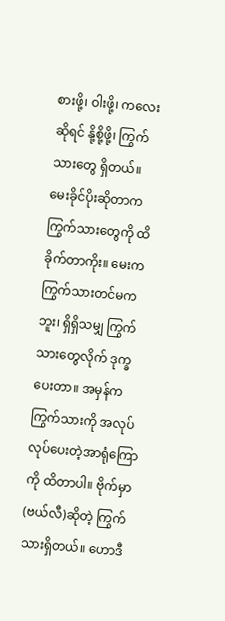စားဖို့၊ ဝါးဖို့၊ ကလေးဆိုရင် နို့စို့ဖို့၊ ကြွက်သားတွေ ရှိတယ်။ မေးခိုင်ပိုးဆိုတာက ကြွက်သားတွေကို ထိခိုက်တာကိုး။ မေးက ကြွက်သားတင်မကဘူး၊ ရှိရှိသမျှ ကြွက်သားတွေလိုက် ဒုက္ခပေးတာ။ အမှန်ကကြွက်သားကို အလုပ်လုပ်ပေးတဲ့အာရုံကြောကို ထိတာပါ။ ဗိုက်မှာ (ဗယ်လီ)ဆိုတဲ့ ကြွက်သားရှိတယ်။ ဟောဒီ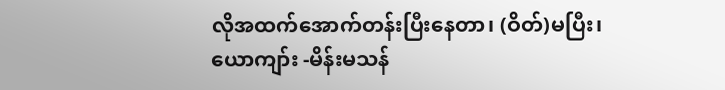လိုအထက်အောက်တန်းပြီးနေတာ၊ (ဝိတ်)မပြီး၊ ယောကျာ်း -မိန်းမသန်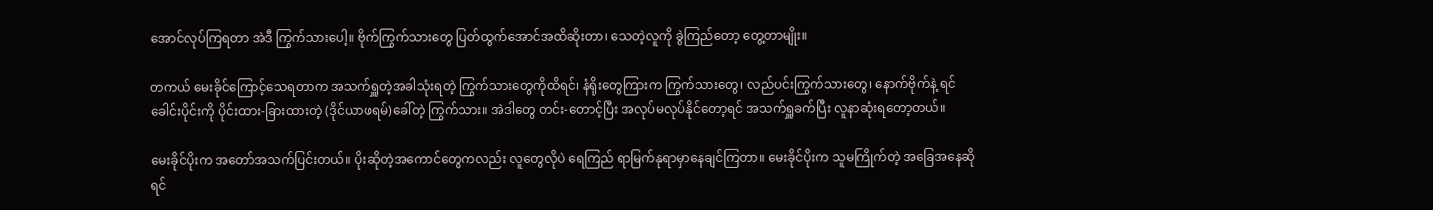အောင်လုပ်ကြရတာ အဲဒီ ကြွက်သားပေါ့။ ဗိုက်ကြွက်သားတွေ ပြတ်ထွက်အောင်အထိဆိုးတာ၊ သေတဲ့လူကို ခွဲကြည်တော့ တွေ့တာမျိုး။

တကယ် မေးခိုင်ကြောင့်သေရတာက အသက်ရှူတဲ့အခါသုံးရတဲ့ ကြွက်သားတွေကိုထိရင်၊ နံရိုးတွေကြားက ကြွက်သားတွေ၊ လည်ပင်းကြွက်သားတွေ၊ နောက်ဗိုက်နဲ့ ရင်ခေါင်းပိုင်းကို ပိုင်းထား-ခြားထားတဲ့ (ဒိုင်ယာဖရမ်)ခေါ်တဲ့ ကြွက်သား။ အဲဒါတွေ တင်း-တောင့်ပြီး အလုပ်မလုပ်နိုင်တော့ရင် အသက်ရှူခက်ပြီး လူနာဆုံးရတော့တယ်။

မေးခိုင်ပိုးက အတော်အသက်ပြင်းတယ်။ ပိုးဆိုတဲ့အကောင်တွေကလည်း လူတွေလိုပဲ ရေကြည် ရာမြက်နုရာမှာနေချင်ကြတာ။ မေးခိုင်ပိုးက သူမကြိုက်တဲ့ အခြေအနေဆိုရင်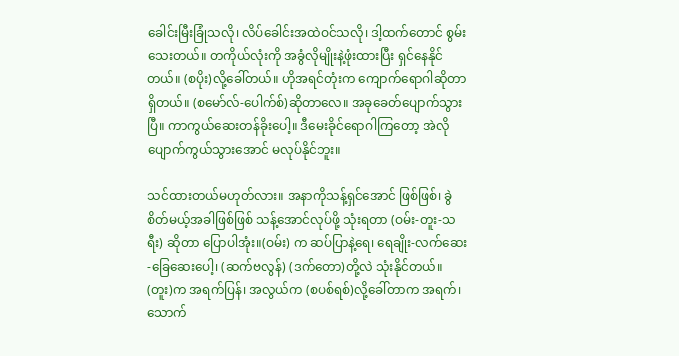ခေါင်းမြီးခြုံသလို၊ လိပ်ခေါင်းအထဲဝင်သလို၊ ဒါ့ထက်တောင် စွမ်းသေးတယ်။ တကိုယ်လုံးကို အခွံလိုမျိုးနဲ့ဖုံးထားပြီး ရှင်နေနိုင်တယ်။ (စပိုး)လို့ခေါ်တယ်။ ဟိုအရင်တုံးက ကျောက်ရောဂါဆိုတာရှိတယ်။ (စမော်လ်-ပေါက်စ်)ဆိုတာလေ။ အခုခေတ်ပျောက်သွားပြီ။ ကာကွယ်ဆေးတန်ခိုးပေါ့။ ဒီမေးခိုင်ရောဂါကြတော့ အဲလို ပျောက်ကွယ်သွားအောင် မလုပ်နိုင်ဘူး။

သင်ထားတယ်မဟုတ်လား။ အနာကိုသန့်ရှင်အောင် ဖြစ်ဖြစ်၊ ခွဲစိတ်မယ့်အခါဖြစ်ဖြစ် သန့်အောင်လုပ်ဖို့ သုံးရတာ (ဝမ်း-တူး-သရီး) ဆိုတာ ပြောပါအုံး။(ဝမ်း) က ဆပ်ပြာနဲ့ရေ၊ ရေချိုး-လက်ဆေး-ခြေဆေးပေါ့၊ (ဆက်ဗလွန်) (ဒက်တော)တို့လဲ သုံးနိုင်တယ်။ (တူး)က အရက်ပြန်၊ အလွယ်က (စပစ်ရစ်)လို့ခေါ်တာက အရက်၊ သောက်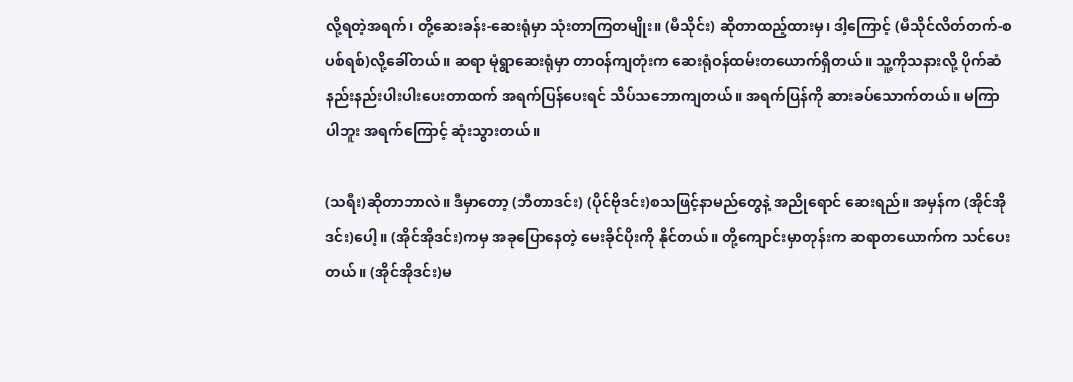လို့ရတဲ့အရက်၊ တို့ဆေးခန်း-ဆေးရုံမှာ သုံးတာကြတမျိုး။ (မီသိုင်း) ဆိုတာထည့်ထားမှ၊ ဒါ့ကြောင့် (မီသိုင်လိတ်တက်-စပစ်ရစ်)လို့ခေါ်တယ်။ ဆရာ မုံရွာဆေးရုံမှာ တာဝန်ကျတုံးက ဆေးရုံဝန်ထမ်းတယောက်ရှိတယ်။ သူ့ကိုသနားလို့ ပိုက်ဆံနည်းနည်းပါးပါးပေးတာထက် အရက်ပြန်ပေးရင် သိပ်သဘောကျတယ်။ အရက်ပြန်ကို ဆားခပ်သောက်တယ်။ မကြာပါဘူး အရက်ကြောင့် ဆုံးသွားတယ်။

(သရီး)ဆိုတာဘာလဲ။ ဒီမှာတော့ (ဘီတာဒင်း) (ပိုင်ဗိုဒင်း)စသဖြင့်နာမည်တွေနဲ့ အညိုရောင် ဆေးရည်။ အမှန်က (အိုင်အိုဒင်း)ပေါ့။ (အိုင်အိုဒင်း)ကမှ အခုပြောနေတဲ့ မေးခိုင်ပိုးကို နိုင်တယ်။ တို့ကျောင်းမှာတုန်းက ဆရာတယောက်က သင်ပေးတယ်။ (အိုင်အိုဒင်း)မ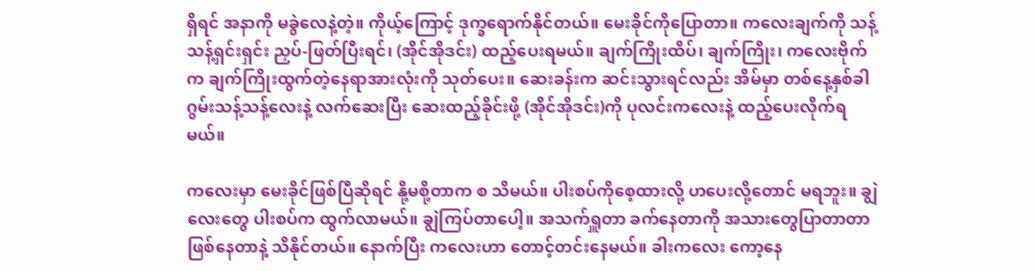ရှိရင် အနာကို မခွဲလေနဲ့တဲ့။ ကိုယ့်ကြောင့် ဒုက္ခရောက်နိုင်တယ်။ မေးခိုင်ကိုပြောတာ။ ကလေးချက်ကို သန့်သန့်ရှင်းရှင်း ညှပ်-ဖြတ်ပြီးရင်၊ (အိုင်အိုဒင်း) ထည့်ပေးရမယ်။ ချက်ကြိုးထိပ်၊ ချက်ကြိုး၊ ကလေးဗိုက်က ချက်ကြိုးထွက်တဲ့နေရာအားလုံးကို သုတ်ပေး။ ဆေးခန်းက ဆင်းသွားရင်လည်း အိမ်မှာ တစ်နေ့နှစ်ခါ ဂွမ်းသန့်သန့်လေးနဲ့ လက်ဆေးပြီး ဆေးထည့်ခိုင်းဖို့ (အိုင်အိုဒင်း)ကို ပုလင်းကလေးနဲ့ ထည့်ပေးလိုက်ရမယ်။

ကလေးမှာ မေးခိုင်ဖြစ်ပြီဆိုရင် နို့မစို့တာက စ သိမယ်။ ပါးစပ်ကိုစေ့ထားလို့ ဟပေးလို့တောင် မရဘူး။ ချွဲလေးတွေ ပါးစပ်က ထွက်လာမယ်။ ချွဲကြပ်တာပေါ့။ အသက်ရှူတာ ခက်နေတာကို အသားတွေပြာတာတာ ဖြစ်နေတာနဲ့ သိနိုင်တယ်။ နောက်ပြီး ကလေးဟာ တောင့်တင်းနေမယ်။ ခါးကလေး ကော့နေ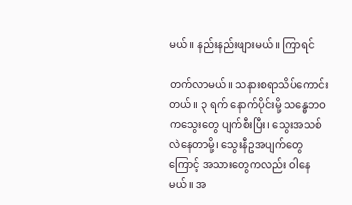မယ်။ နည်းနည်းဖျားမယ်။ ကြာရင်

တက်လာမယ်။ သနားစရာသိပ်ကောင်းတယ်။ ၃ ရက် နောက်ပိုင်းမို့ သန္ဓေဘဝကသွေးတွေ ပျက်စီးပြီး၊ သွေးအသစ်လဲနေတာမို့၊ သွေးနီဥအပျက်တွေကြောင့် အသားတွေကလည်း ဝါနေမယ်။ အ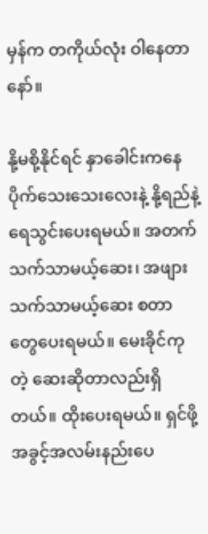မှန်က တကိုယ်လုံး ဝါနေတာနော်။

နို့မစို့နိုင်ရင် နှာခေါင်းကနေ ပိုက်သေးသေးလေးနဲ့ နို့ရည်နဲ့ရေသွင်းပေးရမယ်။ အတက်သက်သာမယ့်ဆေး၊ အဖျားသက်သာမယ့်ဆေး စတာတွေပေးရမယ်။ မေးခိုင်ကုတဲ့ ဆေးဆိုတာလည်းရှိတယ်။ ထိုးပေးရမယ်။ ရှင်ဖို့အခွင့်အလမ်းနည်းပေ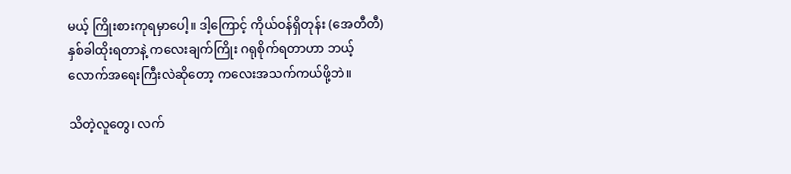မယ့် ကြိုးစားကုရမှာပေါ့။ ဒါ့ကြောင့် ကိုယ်ဝန်ရှိတုန်း (အေတီတီ) နှစ်ခါထိုးရတာနဲ့ ကလေးချက်ကြိုး ဂရုစိုက်ရတာဟာ ဘယ့်လောက်အရေးကြီးလဲဆိုတော့ ကလေးအသက်ကယ်ဖို့ဘဲ။

သိတဲ့လူတွေ၊ လက်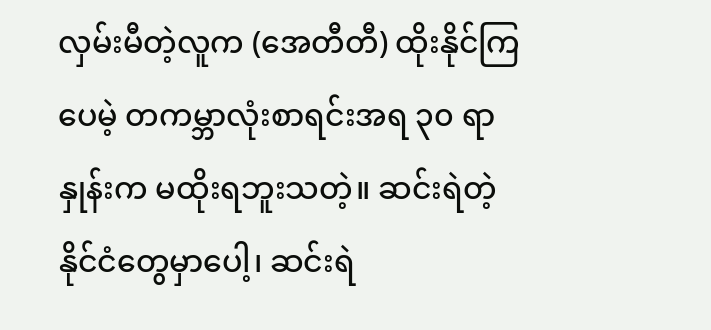လှမ်းမီတဲ့လူက (အေတီတီ) ထိုးနိုင်ကြပေမဲ့ တကမ္ဘာလုံးစာရင်းအရ ၃၀ ရာနှုန်းက မထိုးရဘူးသတဲ့။ ဆင်းရဲတဲ့နိုင်ငံတွေမှာပေါ့၊ ဆင်းရဲ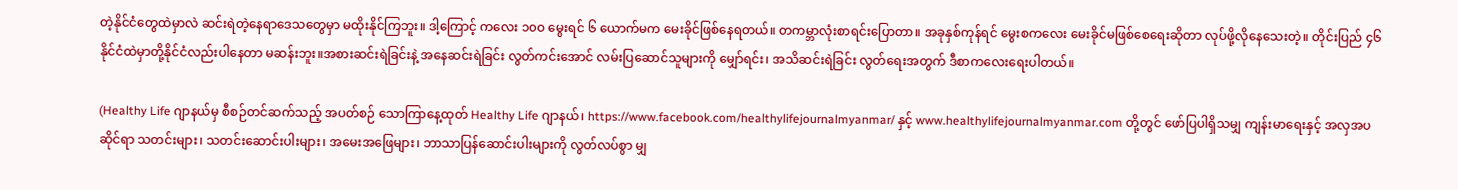တဲ့နိုင်ငံတွေထဲမှာလဲ ဆင်းရဲတဲ့နေရာဒေသတွေမှာ မထိုးနိုင်ကြဘူး။ ဒါ့ကြောင့် ကလေး ၁၀ဝ မွေးရင် ၆ ယောက်မက မေးခိုင်ဖြစ်နေရတယ်။ တကမ္ဘာလုံးစာရင်းပြောတာ။ အခုနှစ်ကုန်ရင် မွေးစကလေး မေးခိုင်မဖြစ်စေရေးဆိုတာ လုပ်ဖို့လိုနေသေးတဲ့။ တိုင်းပြည် ၄၆ နိုင်ငံထဲမှာတို့နိုင်ငံလည်းပါနေတာ မဆန်းဘူး။အစားဆင်းရဲခြင်းနဲ့ အနေဆင်းရဲခြင်း လွတ်ကင်းအောင် လမ်းပြဆောင်သူများကို မျှော်ရင်း၊ အသိဆင်းရဲခြင်း လွတ်ရေးအတွက် ဒီစာကလေးရေးပါတယ်။

(Healthy Life ဂျာနယ်မှ စီစဉ်တင်ဆက်သည့် အပတ်စဉ် သောကြာနေ့ထုတ် Healthy Life ဂျာနယ်၊ https://www.facebook.com/healthylifejournalmyanmar/ နှင့် www.healthylifejournalmyanmar.com တို့တွင် ဖော်ပြပါရှိသမျှ ကျန်းမာရေးနှင့် အလှအပဆိုင်ရာ သတင်းများ၊ သတင်းဆောင်းပါးများ၊ အမေးအဖြေများ၊ ဘာသာပြန်ဆောင်းပါးများကို လွတ်လပ်စွာ မျှ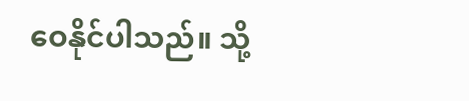ဝေနိုင်ပါသည်။ သို့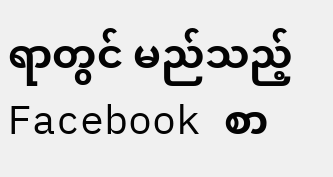ရာတွင် မည်သည့် Facebook စာ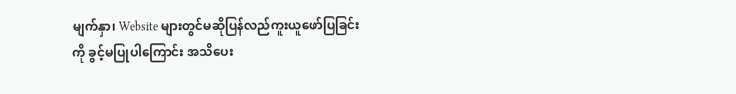မျက်နှာ၊ Website များတွင်မဆိုပြန်လည်ကူးယူဖော်ပြခြင်းကို ခွင့်မပြုပါကြောင်း အသိပေး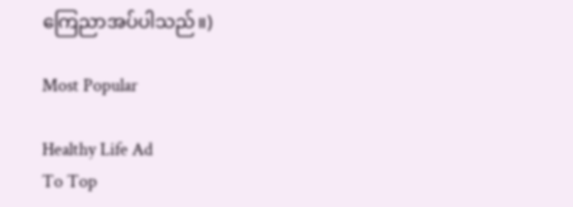ကြေညာအပ်ပါသည်။)

Most Popular

Healthy Life Ad
To Top